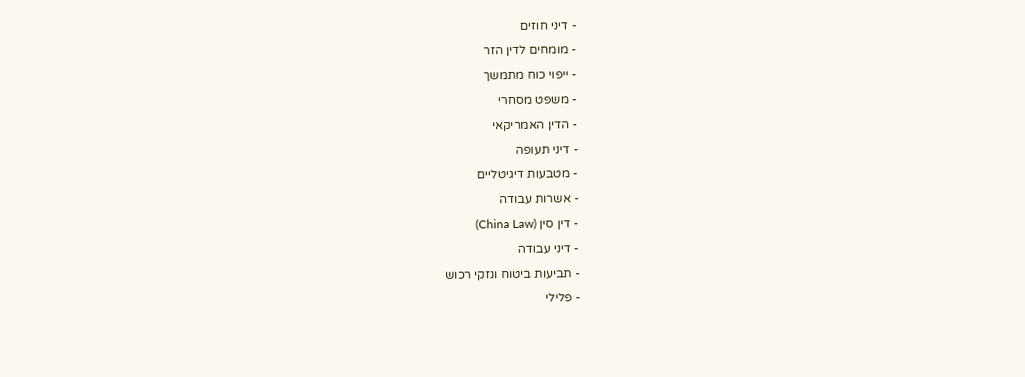- דיני חוזים
- מומחים לדין הזר
- ייפוי כוח מתמשך
- משפט מסחרי
- הדין האמריקאי
- דיני תעופה
- מטבעות דיגיטליים
- אשרות עבודה
- דין סין (China Law)
- דיני עבודה
- תביעות ביטוח ונזקי רכוש
- פלילי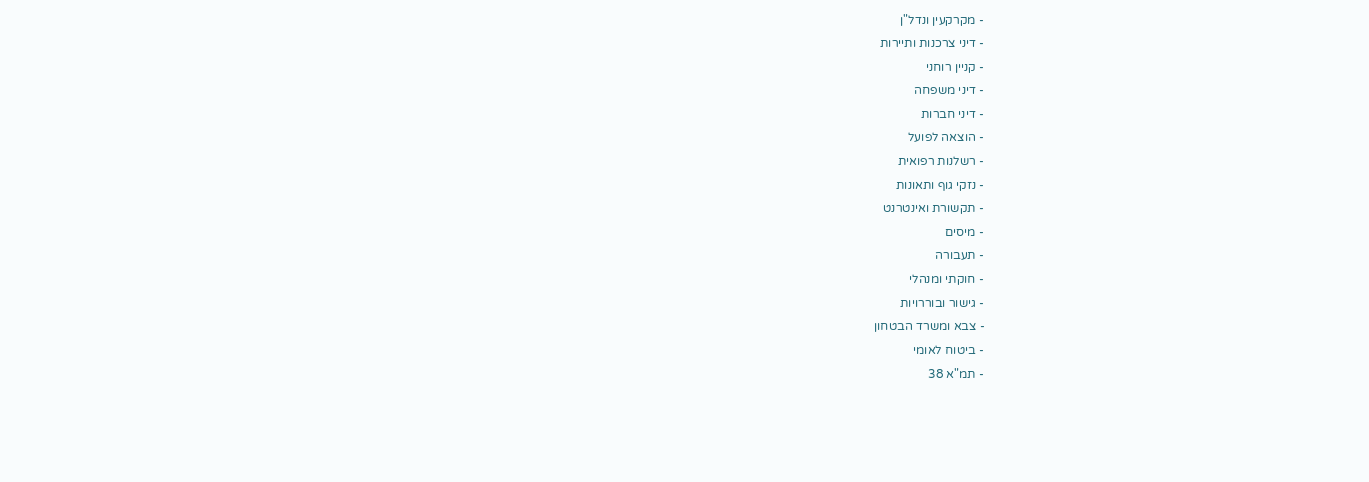- מקרקעין ונדל"ן
- דיני צרכנות ותיירות
- קניין רוחני
- דיני משפחה
- דיני חברות
- הוצאה לפועל
- רשלנות רפואית
- נזקי גוף ותאונות
- תקשורת ואינטרנט
- מיסים
- תעבורה
- חוקתי ומנהלי
- גישור ובוררויות
- צבא ומשרד הבטחון
- ביטוח לאומי
- תמ"א 38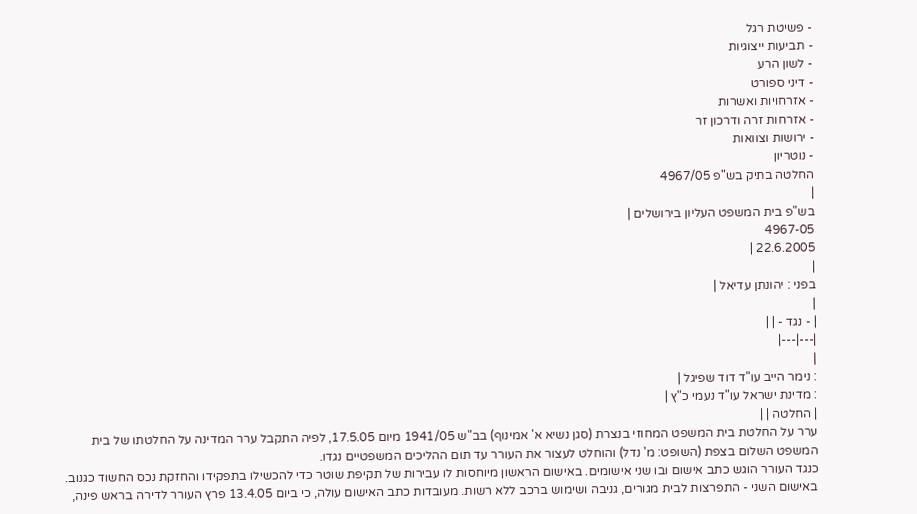- פשיטת רגל
- תביעות ייצוגיות
- לשון הרע
- דיני ספורט
- אזרחויות ואשרות
- אזרחות זרה ודרכון זר
- ירושות וצוואות
- נוטריון
החלטה בתיק בש"פ 4967/05
|
בש"פ בית המשפט העליון בירושלים |
4967-05
22.6.2005 |
|
בפני : יהונתן עדיאל |
|
| - נגד - | |
|---|---|
|
: נימר הייב עו"ד דוד שפיגל |
: מדינת ישראל עו"ד נעמי כ"ץ |
| החלטה | |
ערר על החלטת בית המשפט המחוזי בנצרת (סגן נשיא א' אמינוף) בב"ש 1941/05 מיום 17.5.05, לפיה התקבל ערר המדינה על החלטתו של בית המשפט השלום בצפת (השופט: מ' נדל) והוחלט לעצור את העורר עד תום ההליכים המשפטיים נגדו.
כנגד העורר הוגש כתב אישום ובו שני אישומים. באישום הראשון מיוחסות לו עבירות של תקיפת שוטר כדי להכשילו בתפקידו והחזקת נכס החשוד כגנוב. באישום השני - התפרצות לבית מגורים, גניבה ושימוש ברכב ללא רשות. מעובדות כתב האישום עולה, כי ביום 13.4.05 פרץ העורר לדירה בראש פינה,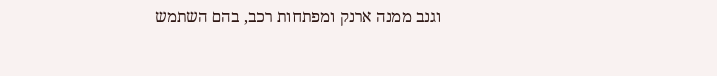וגנב ממנה ארנק ומפתחות רכב, בהם השתמש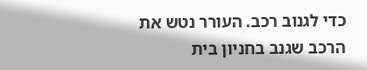כדי לגנוב רכב. העורר נטש את הרכב שגנב בחניון בית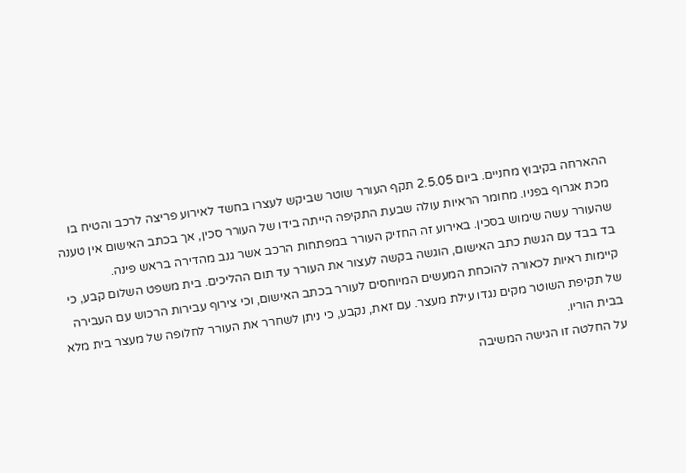ההארחה בקיבוץ מחניים. ביום 2.5.05 תקף העורר שוטר שביקש לעצרו בחשד לאירוע פריצה לרכב והטיח בו מכת אגרוף בפניו. מחומר הראיות עולה שבעת התקיפה הייתה בידו של העורר סכין, אך בכתב האישום אין טענה שהעורר עשה שימוש בסכין. באירוע זה החזיק העורר במפתחות הרכב אשר גנב מהדירה בראש פינה.
בד בבד עם הגשת כתב האישום, הוגשה בקשה לעצור את העורר עד תום ההליכים. בית משפט השלום קבע, כי קיימות ראיות לכאורה להוכחת המעשים המיוחסים לעורר בכתב האישום, וכי צירוף עבירות הרכוש עם העבירה של תקיפת השוטר מקים נגדו עילת מעצר. עם זאת, נקבע, כי ניתן לשחרר את העורר לחלופה של מעצר בית מלא בבית הוריו.
על החלטה זו הגישה המשיבה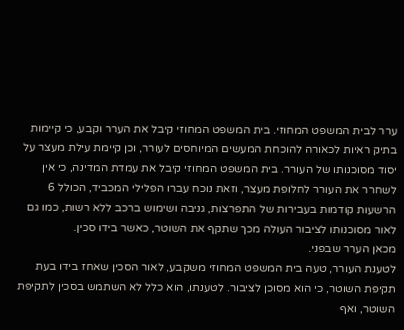ערר לבית המשפט המחוזי. בית המשפט המחוזי קיבל את הערר וקבע, כי קיימות בתיק ראיות לכאורה להוכחת המעשים המיוחסים לעורר, וכן קיימת עילת מעצר על יסוד מסוכנותו של העורר. בית המשפט המחוזי קיבל את עמדת המדינה, כי אין לשחרר את העורר לחלופת מעצר, וזאת נוכח עברו הפלילי המכביד, הכולל 6 הרשעות קודמות בעבירות של התפרצות, גניבה ושימוש ברכב ללא רשות, כמו גם לאור מסוכנותו לציבור העולה מכך שתקף את השוטר, כאשר בידו סכין.
מכאן הערר שבפני.
לטענת העורר, טעה בית המשפט המחוזי משקבע, לאור הסכין שאחז בידו בעת תקיפת השוטר, כי הוא מסוכן לציבור. לטענתו, הוא כלל לא השתמש בסכין לתקיפת השוטר, ואף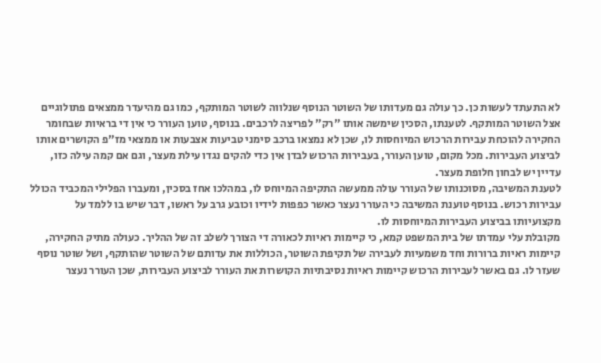לא התעתד לעשות כן. כך עולה גם מעדותו של השוטר הנוסף שנלווה לשוטר המותקף, כמו גם מהיעדר ממצאים פתולוגיים אצל השוטר המותקף. לטענתו, הסכין שימשה אותו "רק" לפריצה לרכבים. בנוסף, טוען העורר כי אין די בראיות שבחומר החקירה להוכחת עבירות הרכוש המיוחסות לו, שכן לא נמצאו ברכב סימני טביעות אצבעות או ממצאי מז"פ הקושרים אותו לביצוע העבירות. מכל מקום, טוען העורר, בעבירות הרכוש לבדן אין כדי להקים נגדו עילת מעצר, וגם אם קמה עילה כזו, עדיין יש לבחון חלופת מעצר.
לטענת המשיבה, מסוכנותו של העורר עולה ממעשה התקיפה המיוחס לו, במהלכו אחז בסכין, ומעברו הפלילי המכביד הכולל עבירות רכוש. בנוסף טוענת המשיבה כי העורר נעצר כאשר כפפות לידיו וכובע גרב על ראשו, דבר שיש בו ללמד על מקצועיותו בביצוע העבירות המיוחסות לו.
מקובלת עלי עמדתו של בית המשפט קמא, כי קיימות ראיות לכאורה די הצורך לשלב זה של ההליך. כעולה מתיק החקירה, קיימות ראיות ברורות וחד משמעיות לעבירה של תקיפת השוטר, הכוללות את עדותם של השוטר שהותקף, ושל שוטר נוסף שעזר לו. גם באשר לעבירות הרכוש קיימות ראיות נסיבתיות הקושרות את העורר לביצוע העבירות, שכן העורר נעצר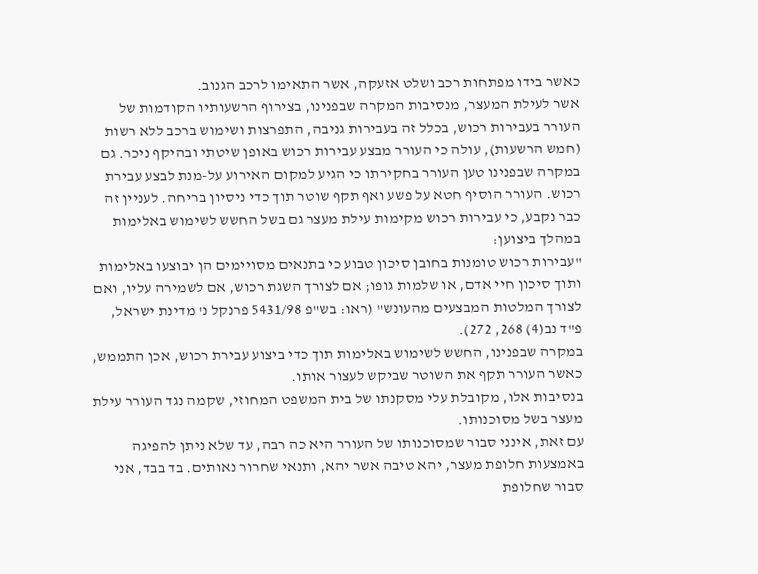כאשר בידו מפתחות רכב ושלט אזעקה, אשר התאימו לרכב הגנוב.
אשר לעילת המעצר, מנסיבות המקרה שבפנינו, בצירוף הרשעותיו הקודמות של העורר בעבירות רכוש, בכלל זה בעבירות גניבה, התפרצות ושימוש ברכב ללא רשות (חמש הרשעות), עולה כי העורר מבצע עבירות רכוש באופן שיטתי ובהיקף ניכר. גם במקרה שבפנינו טען העורר בחקירתו כי הגיע למקום האירוע על-מנת לבצע עבירת רכוש. העורר הוסיף חטא על פשע ואף תקף שוטר תוך כדי ניסיון בריחה. לעניין זה כבר נקבע, כי עבירות רכוש מקימות עילת מעצר גם בשל החשש לשימוש באלימות במהלך ביצוען:
"עבירות רכוש טומנות בחובן סיכון טבוע כי בתנאים מסויימים הן יבוצעו באלימות ותוך סיכון חיי אדם, או שלמות גופו; אם לצורך השגת רכוש, אם לשמירה עליו, ואם לצורך המלטות המבצעים מהעונש" (ראו: בש"פ 5431/98 פרנקל נ' מדינת ישראל, פ"ד נב(4) 268, 272).
במקרה שבפנינו, החשש לשימוש באלימות תוך כדי ביצוע עבירת רכוש, אכן התממש, כאשר העורר תקף את השוטר שביקש לעצור אותו.
בנסיבות אלו, מקובלת עלי מסקנתו של בית המשפט המחוזי, שקמה נגד העורר עילת מעצר בשל מסוכנותו.
עם זאת, אינני סבור שמסוכנותו של העורר היא כה רבה, עד שלא ניתן להפיגה באמצעות חלופת מעצר, יהא טיבה אשר יהא, ותנאי שחרור נאותים. בד בבד, אני סבור שחלופת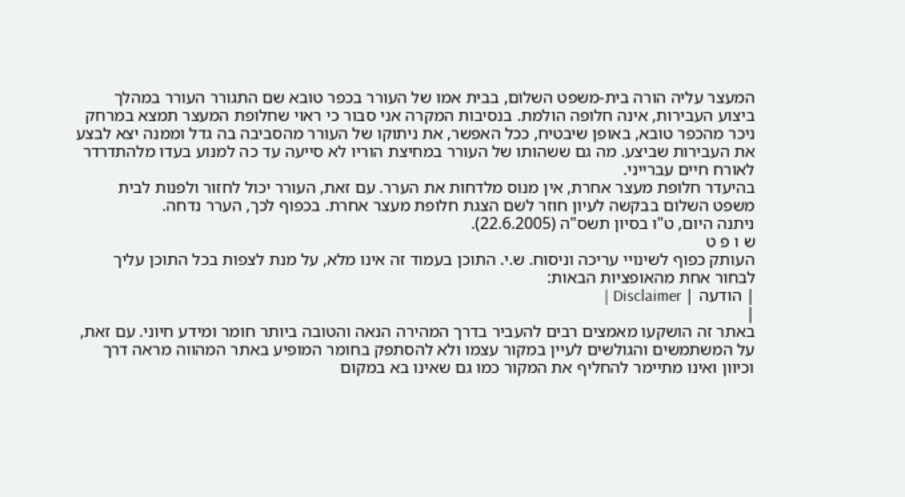המעצר עליה הורה בית-משפט השלום, בבית אמו של העורר בכפר טובא שם התגורר העורר במהלך ביצוע העבירות, אינה חלופה הולמת. בנסיבות המקרה אני סבור כי ראוי שחלופת המעצר תמצא במרחק ניכר מהכפר טובא, באופן שיבטיח, ככל האפשר, את ניתוקו של העורר מהסביבה בה גדל וממנה יצא לבצע את העבירות שביצע. מה גם ששהותו של העורר במחיצת הוריו לא סייעה עד כה למנוע בעדו מלהתדרדר לאורח חיים עברייני.
בהיעדר חלופת מעצר אחרת, אין מנוס מלדחות את הערר. עם זאת, העורר יכול לחזור ולפנות לבית משפט השלום בבקשה לעיון חוזר לשם הצגת חלופת מעצר אחרת. בכפוף לכך, הערר נדחה.
ניתנה היום, ט"ו בסיון תשס"ה (22.6.2005).
ש ו פ ט
העותק כפוף לשינויי עריכה וניסוח. ש.י. התוכן בעמוד זה אינו מלא, על מנת לצפות בכל התוכן עליך לבחור אחת מהאופציות הבאות:
| הודעה | Disclaimer |
|
באתר זה הושקעו מאמצים רבים להעביר בדרך המהירה הנאה והטובה ביותר חומר ומידע חיוני. עם זאת, על המשתמשים והגולשים לעיין במקור עצמו ולא להסתפק בחומר המופיע באתר המהווה מראה דרך וכיוון ואינו מתיימר להחליף את המקור כמו גם שאינו בא במקום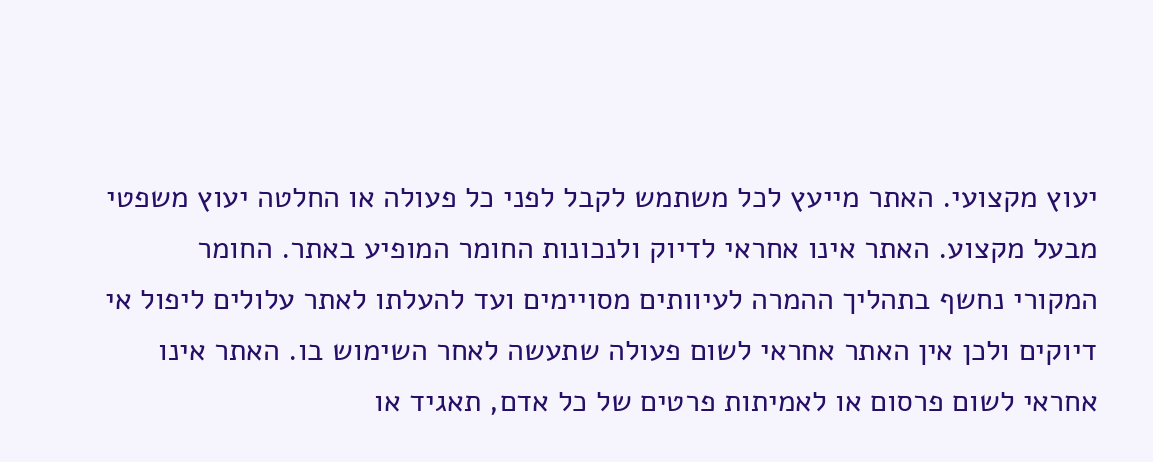יעוץ מקצועי. האתר מייעץ לכל משתמש לקבל לפני כל פעולה או החלטה יעוץ משפטי מבעל מקצוע. האתר אינו אחראי לדיוק ולנכונות החומר המופיע באתר. החומר המקורי נחשף בתהליך ההמרה לעיוותים מסויימים ועד להעלתו לאתר עלולים ליפול אי דיוקים ולכן אין האתר אחראי לשום פעולה שתעשה לאחר השימוש בו. האתר אינו אחראי לשום פרסום או לאמיתות פרטים של כל אדם, תאגיד או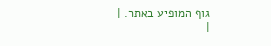גוף המופיע באתר. |
|